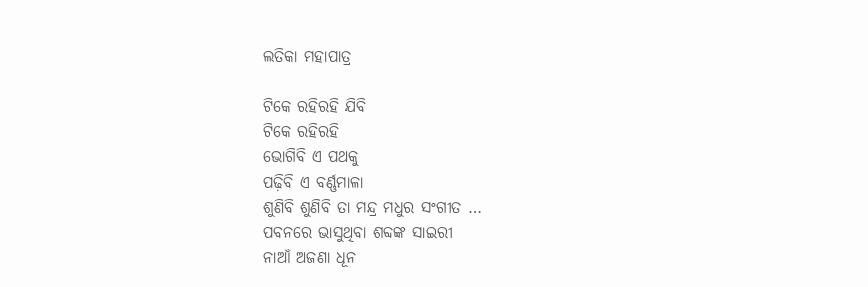ଲତିକା ମହାପାତ୍ର

ଟିକେ ରହିରହି ଯିବି
ଟିକେ ରହିରହି
ଭୋଗିବି ଏ ପଥକୁ
ପଢ଼ିବି ଏ ବର୍ଣ୍ଣମାଳା
ଶୁଣିବି ଶୁଣିବି ତା ମନ୍ଦ୍ର ମଧୁର ସଂଗୀତ …
ପବନରେ ଭାସୁଥିବା ଶବ୍ଦଙ୍କ ସାଇରୀ
ନାଆଁ ଅଜଣା ଧୂନ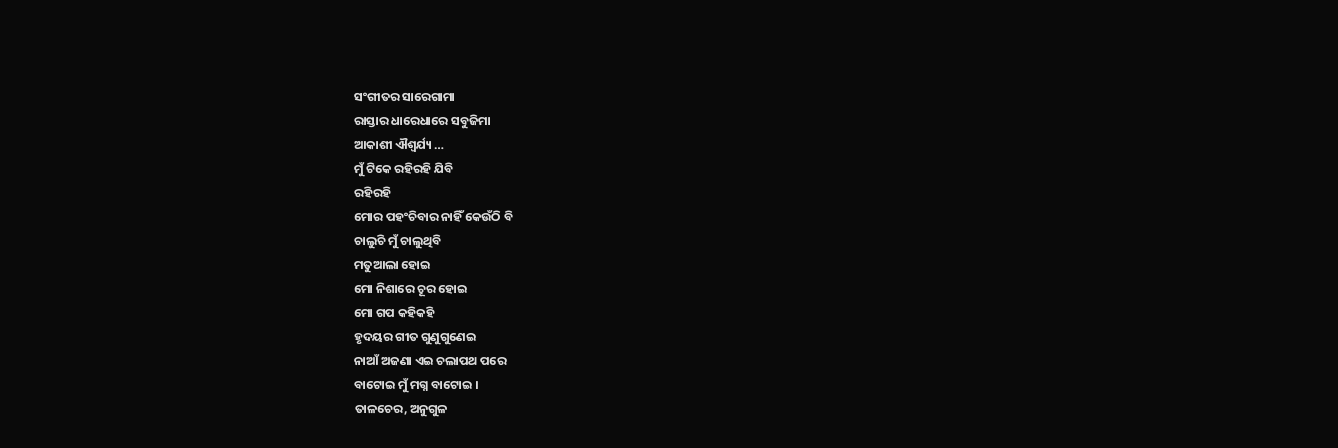ସଂଗୀତର ସାରେଗାମା
ରାସ୍ତାର ଧାରେଧାରେ ସବୁଜିମା
ଆକାଶୀ ଐଶ୍ଵର୍ଯ୍ୟ …
ମୁଁ ଟିକେ ରହିରହି ଯିବି
ରହିରହି
ମୋର ପହଂଚିବାର ନାହିଁ କେଉଁଠି ବି
ଚାଲୁଚି ମୁଁ ଚାଲୁଥିବି
ମତୁଆଲା ହୋଇ
ମୋ ନିଶାରେ ଚୂର ହୋଇ
ମୋ ଗପ କହିକହି
ହୃଦୟର ଗୀତ ଗୁଣୁଗୁଣେଇ
ନାଆଁ ଅଜଣା ଏଇ ଚଲାପଥ ପରେ
ବାଟୋଇ ମୁଁ ମଗ୍ନ ବାଟୋଇ ।
ତାଳଚେର, ଅନୁଗୁଳ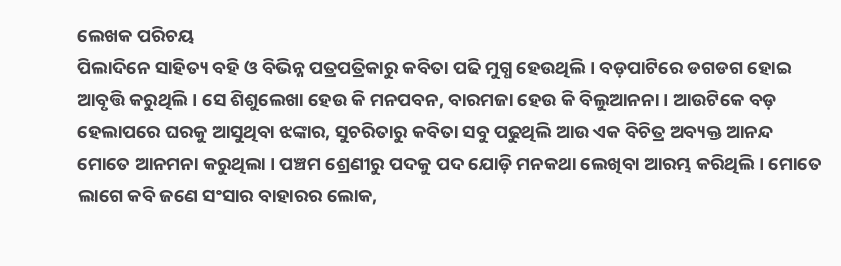ଲେଖକ ପରିଚୟ
ପିଲାଦିନେ ସାହିତ୍ୟ ବହି ଓ ବିଭିନ୍ନ ପତ୍ରପତ୍ରିକାରୁ କବିତା ପଢି ମୁଗ୍ଧ ହେଉଥିଲି । ବଡ଼ପାଟିରେ ଡଗଡଗ ହୋଇ ଆବୃତ୍ତି କରୁଥିଲି । ସେ ଶିଶୁଲେଖା ହେଉ କି ମନପବନ, ବାରମଜା ହେଉ କି ବିଲୁଆନନା । ଆଉଟିକେ ବଡ଼ ହେଲାପରେ ଘରକୁ ଆସୁଥିବା ଝଙ୍କାର, ସୁଚରିତାରୁ କବିତା ସବୁ ପଢୁଥିଲି ଆଉ ଏକ ବିଚିତ୍ର ଅବ୍ୟକ୍ତ ଆନନ୍ଦ ମୋତେ ଆନମନା କରୁଥିଲା । ପଞ୍ଚମ ଶ୍ରେଣୀରୁ ପଦକୁ ପଦ ଯୋଡ଼ି ମନକଥା ଲେଖିବା ଆରମ୍ଭ କରିଥିଲି । ମୋତେ ଲାଗେ କବି ଜଣେ ସଂସାର ବାହାରର ଲୋକ,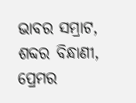ଭାବର ସମ୍ରାଟ, ଶବ୍ଦର ବିନ୍ଧାଣୀ, ପ୍ରେମର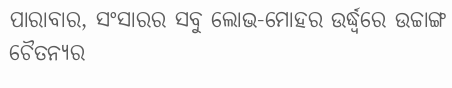ପାରାବାର, ସଂସାରର ସବୁ ଲୋଭ-ମୋହର ଉର୍ଦ୍ଧ୍ଵରେ ଉଚ୍ଚାଙ୍ଗ ଚୈତନ୍ୟର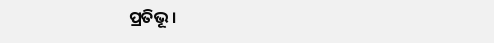ପ୍ରତିଭୂ ।